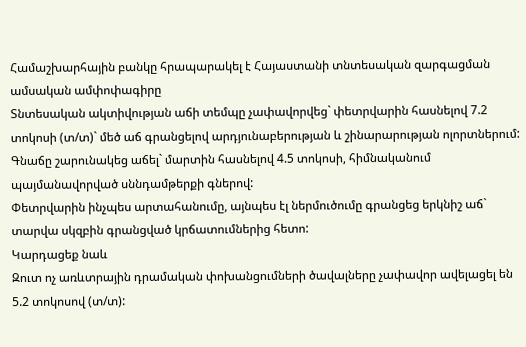Համաշխարհային բանկը հրապարակել է Հայաստանի տնտեսական զարգացման ամսական ամփոփագիրը
Տնտեսական ակտիվության աճի տեմպը չափավորվեց` փետրվարին հասնելով 7.2 տոկոսի (տ/տ)` մեծ աճ գրանցելով արդյունաբերության և շինարարության ոլորտներում:
Գնաճը շարունակեց աճել` մարտին հասնելով 4.5 տոկոսի, հիմնականում պայմանավորված սննդամթերքի գներով:
Փետրվարին ինչպես արտահանումը, այնպես էլ ներմուծումը գրանցեց երկնիշ աճ` տարվա սկզբին գրանցված կրճատումներից հետո:
Կարդացեք նաև
Զուտ ոչ առևտրային դրամական փոխանցումների ծավալները չափավոր ավելացել են 5.2 տոկոսով (տ/տ):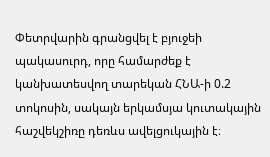Փետրվարին գրանցվել է բյուջեի պակասուրդ, որը համարժեք է կանխատեսվող տարեկան ՀՆԱ-ի 0.2 տոկոսին, սակայն երկամսյա կուտակային հաշվեկշիռը դեռևս ավելցուկային է։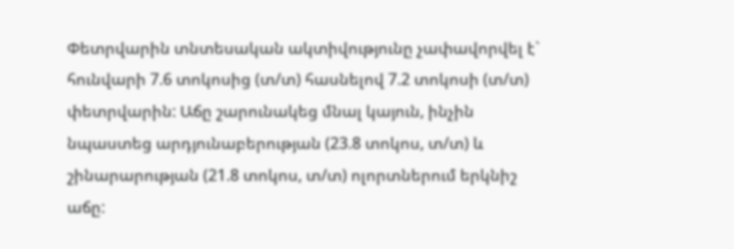Փետրվարին տնտեսական ակտիվությունը չափավորվել է` հունվարի 7.6 տոկոսից (տ/տ) հասնելով 7.2 տոկոսի (տ/տ) փետրվարին: Աճը շարունակեց մնալ կայուն, ինչին նպաստեց արդյունաբերության (23.8 տոկոս, տ/տ) և շինարարության (21.8 տոկոս, տ/տ) ոլորտներում երկնիշ աճը: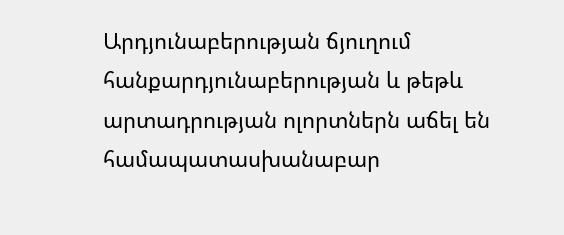Արդյունաբերության ճյուղում հանքարդյունաբերության և թեթև արտադրության ոլորտներն աճել են համապատասխանաբար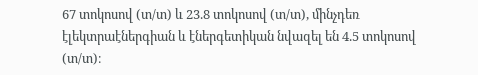67 տոկոսով (տ/տ) և 23.8 տոկոսով (տ/տ), մինչդեռ էլեկտրաէներգիան և էներգետիկան նվազել են 4.5 տոկոսով (տ/տ)։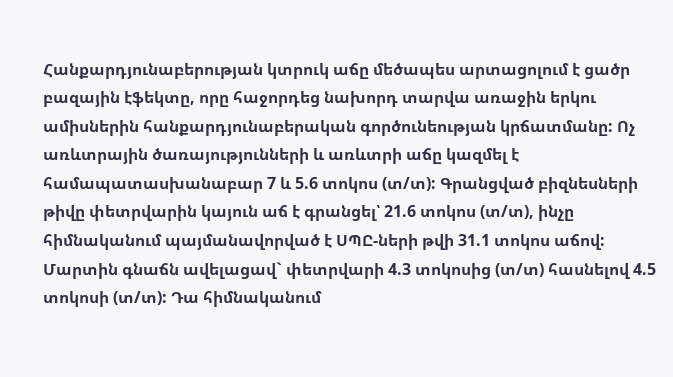Հանքարդյունաբերության կտրուկ աճը մեծապես արտացոլում է ցածր բազային էֆեկտը, որը հաջորդեց նախորդ տարվա առաջին երկու ամիսներին հանքարդյունաբերական գործունեության կրճատմանը: Ոչ առևտրային ծառայությունների և առևտրի աճը կազմել է համապատասխանաբար 7 և 5.6 տոկոս (տ/տ): Գրանցված բիզնեսների թիվը փետրվարին կայուն աճ է գրանցել՝ 21.6 տոկոս (տ/տ), ինչը հիմնականում պայմանավորված է ՍՊԸ-ների թվի 31.1 տոկոս աճով:
Մարտին գնաճն ավելացավ` փետրվարի 4.3 տոկոսից (տ/տ) հասնելով 4.5 տոկոսի (տ/տ): Դա հիմնականում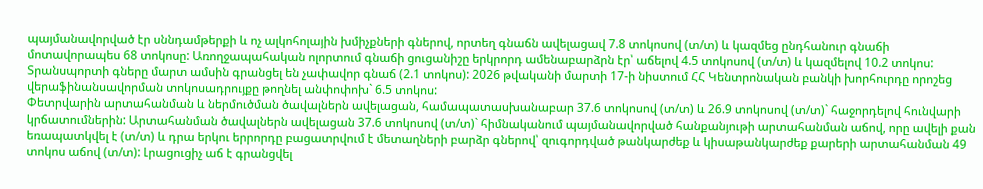պայմանավորված էր սննդամթերքի և ոչ ալկոհոլային խմիչքների գներով, որտեղ գնաճն ավելացավ 7.8 տոկոսով (տ/տ) և կազմեց ընդհանուր գնաճի մոտավորապես 68 տոկոսը: Առողջապահական ոլորտում գնաճի ցուցանիշը երկրորդ ամենաբարձրն էր՝ աճելով 4.5 տոկոսով (տ/տ) և կազմելով 10.2 տոկոս: Տրանսպորտի գները մարտ ամսին գրանցել են չափավոր գնաճ (2.1 տոկոս): 2026 թվականի մարտի 17-ի նիստում ՀՀ Կենտրոնական բանկի խորհուրդը որոշեց վերաֆինանսավորման տոկոսադրույքը թողնել անփոփոխ` 6.5 տոկոս:
Փետրվարին արտահանման և ներմուծման ծավալներն ավելացան, համապատասխանաբար 37.6 տոկոսով (տ/տ) և 26.9 տոկոսով (տ/տ)` հաջորդելով հունվարի կրճատումներին: Արտահանման ծավալներն ավելացան 37.6 տոկոսով (տ/տ)` հիմնականում պայմանավորված հանքանյութի արտահանման աճով, որը ավելի քան եռապատկվել է (տ/տ) և դրա երկու երրորդը բացատրվում է մետաղների բարձր գներով՝ զուգորդված թանկարժեք և կիսաթանկարժեք քարերի արտահանման 49 տոկոս աճով (տ/տ): Լրացուցիչ աճ է գրանցվել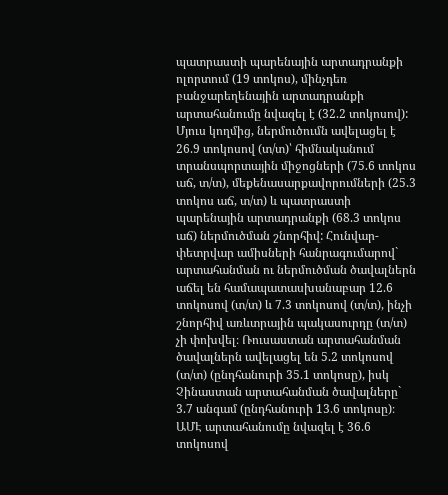պատրաստի պարենային արտադրանքի ոլորտում (19 տոկոս), մինչդեռ բանջարեղենային արտադրանքի արտահանումը նվազել է (32.2 տոկոսով): Մյուս կողմից, ներմուծումն ավելացել է 26.9 տոկոսով (տ/տ)՝ հիմնականում տրանսպորտային միջոցների (75.6 տոկոս աճ, տ/տ), մեքենասարքավորումների (25.3 տոկոս աճ, տ/տ) և պատրաստի պարենային արտադրանքի (68.3 տոկոս աճ) ներմուծման շնորհիվ: Հունվար-փետրվար ամիսների հանրագումարով` արտահանման ու ներմուծման ծավալներն աճել են համապատասխանաբար 12.6 տոկոսով (տ/տ) և 7.3 տոկոսով (տ/տ), ինչի շնորհիվ առևտրային պակասուրդը (տ/տ) չի փոխվել։ Ռուսաստան արտահանման ծավալներն ավելացել են 5.2 տոկոսով (տ/տ) (ընդհանուրի 35.1 տոկոսը), իսկ Չինաստան արտահանման ծավալները` 3.7 անգամ (ընդհանուրի 13.6 տոկոսը)։ ԱՄԷ արտահանումը նվազել է 36.6 տոկոսով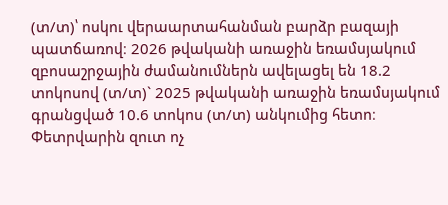(տ/տ)՝ ոսկու վերաարտահանման բարձր բազայի պատճառով։ 2026 թվականի առաջին եռամսյակում զբոսաշրջային ժամանումներն ավելացել են 18.2 տոկոսով (տ/տ)` 2025 թվականի առաջին եռամսյակում գրանցված 10.6 տոկոս (տ/տ) անկումից հետո։
Փետրվարին զուտ ոչ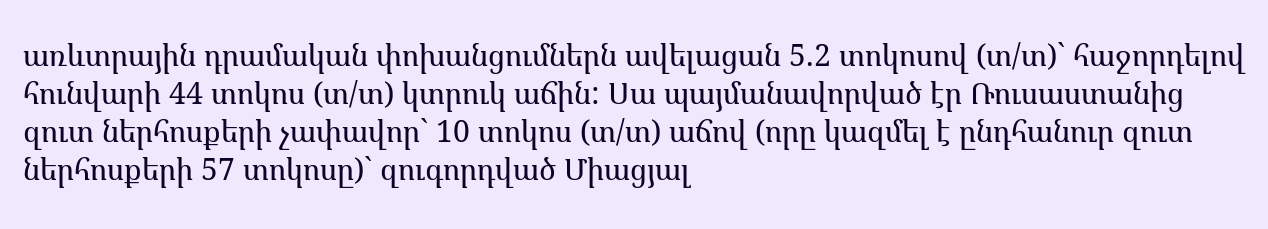առևտրային դրամական փոխանցումներն ավելացան 5.2 տոկոսով (տ/տ)` հաջորդելով հունվարի 44 տոկոս (տ/տ) կտրուկ աճին: Սա պայմանավորված էր Ռուսաստանից զուտ ներհոսքերի չափավոր` 10 տոկոս (տ/տ) աճով (որը կազմել է ընդհանուր զուտ ներհոսքերի 57 տոկոսը)` զուգորդված Միացյալ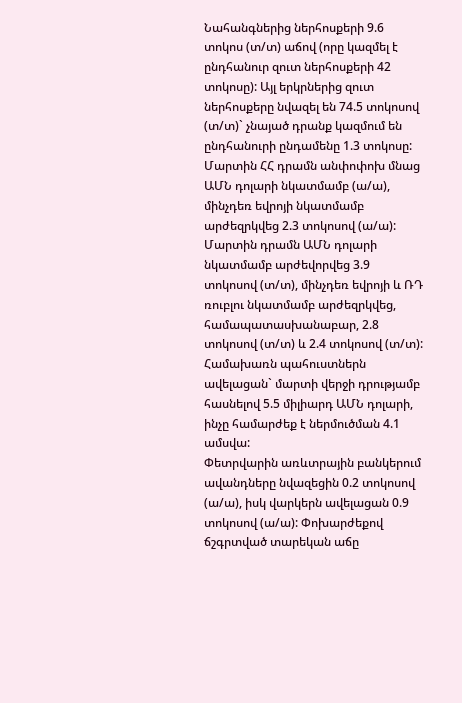Նահանգներից ներհոսքերի 9.6 տոկոս (տ/տ) աճով (որը կազմել է ընդհանուր զուտ ներհոսքերի 42 տոկոսը): Այլ երկրներից զուտ ներհոսքերը նվազել են 74.5 տոկոսով (տ/տ)` չնայած դրանք կազմում են ընդհանուրի ընդամենը 1.3 տոկոսը:
Մարտին ՀՀ դրամն անփոփոխ մնաց ԱՄՆ դոլարի նկատմամբ (ա/ա), մինչդեռ եվրոյի նկատմամբ արժեզրկվեց 2.3 տոկոսով (ա/ա): Մարտին դրամն ԱՄՆ դոլարի նկատմամբ արժեվորվեց 3.9 տոկոսով (տ/տ), մինչդեռ եվրոյի և ՌԴ ռուբլու նկատմամբ արժեզրկվեց, համապատասխանաբար, 2.8 տոկոսով (տ/տ) և 2.4 տոկոսով (տ/տ): Համախառն պահուստներն ավելացան` մարտի վերջի դրությամբ հասնելով 5.5 միլիարդ ԱՄՆ դոլարի, ինչը համարժեք է ներմուծման 4.1 ամսվա:
Փետրվարին առևտրային բանկերում ավանդները նվազեցին 0.2 տոկոսով (ա/ա), իսկ վարկերն ավելացան 0.9 տոկոսով (ա/ա): Փոխարժեքով ճշգրտված տարեկան աճը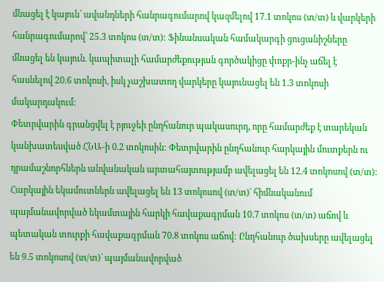մնացել է կայուն՝ ավանդների հանրագումարով կազմելով 17.1 տոկոս (տ/տ) և վարկերի հանրագումարով՝ 25.3 տոկոս (տ/տ): Ֆինանսական համակարգի ցուցանիշները մնացել են կայուն. կապիտալի համարժեքության գործակիցը փոքր-ինչ աճել է հասնելով 20.6 տոկոսի, իսկ չաշխատող վարկերը կայունացել են 1.3 տոկոսի մակարդակում:
Փետրվարին գրանցվել է բյուջեի ընդհանուր պակասուրդ, որը համարժեք է տարեկան կանխատեսված ՀՆԱ-ի 0.2 տոկոսին: Փետրվարին ընդհանուր հարկային մուտքերն ու դրամաշնորհներն անվանական արտահայտությամբ ավելացել են 12.4 տոկոսով (տ/տ): Հարկային եկամուտներն ավելացել են 13 տոկոսով (տ/տ)` հիմնականում պայմանավորված եկամտային հարկի հավաքագրման 10.7 տոկոս (տ/տ) աճով և պետական տուրքի հավաքագրման 70.8 տոկոս աճով: Ընդհանուր ծախսերը ավելացել են 9.5 տոկոսով (տ/տ)` պայմանավորված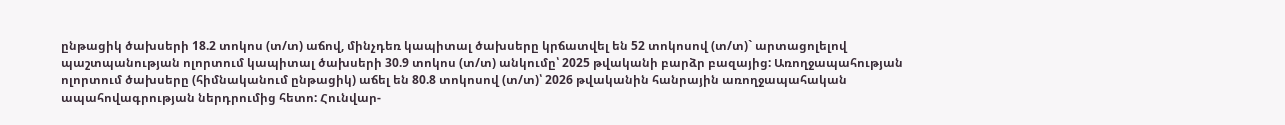ընթացիկ ծախսերի 18.2 տոկոս (տ/տ) աճով, մինչդեռ կապիտալ ծախսերը կրճատվել են 52 տոկոսով (տ/տ)` արտացոլելով պաշտպանության ոլորտում կապիտալ ծախսերի 30.9 տոկոս (տ/տ) անկումը՝ 2025 թվականի բարձր բազայից: Առողջապահության ոլորտում ծախսերը (հիմնականում ընթացիկ) աճել են 80.8 տոկոսով (տ/տ)՝ 2026 թվականին հանրային առողջապահական ապահովագրության ներդրումից հետո: Հունվար-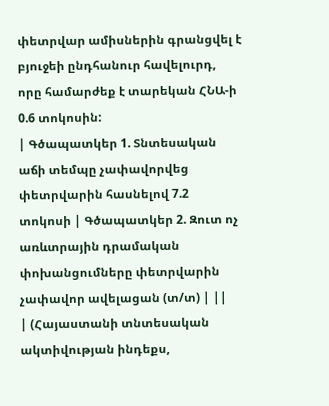փետրվար ամիսներին գրանցվել է բյուջեի ընդհանուր հավելուրդ, որը համարժեք է տարեկան ՀՆԱ-ի 0.6 տոկոսին:
| Գծապատկեր 1. Տնտեսական աճի տեմպը չափավորվեց փետրվարին հասնելով 7.2 տոկոսի | Գծապատկեր 2. Զուտ ոչ առևտրային դրամական փոխանցումները փետրվարին չափավոր ավելացան (տ/տ) | ||
| (Հայաստանի տնտեսական ակտիվության ինդեքս,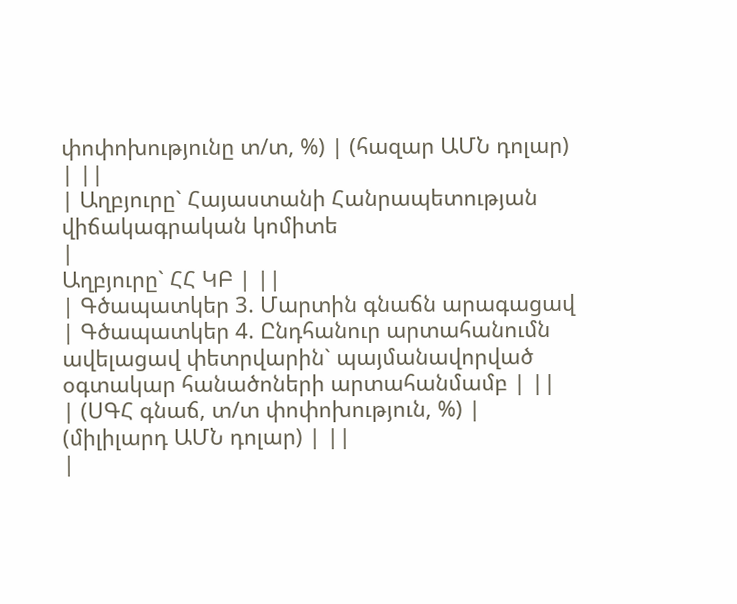փոփոխությունը տ/տ, %) | (հազար ԱՄՆ դոլար) | ||
| Աղբյուրը` Հայաստանի Հանրապետության վիճակագրական կոմիտե
|
Աղբյուրը` ՀՀ ԿԲ | ||
| Գծապատկեր 3. Մարտին գնաճն արագացավ | Գծապատկեր 4. Ընդհանուր արտահանումն ավելացավ փետրվարին` պայմանավորված օգտակար հանածոների արտահանմամբ | ||
| (ՍԳՀ գնաճ, տ/տ փոփոխություն, %) | (միլիլարդ ԱՄՆ դոլար) | ||
|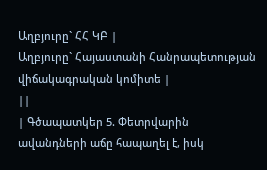Աղբյուրը` ՀՀ ԿԲ |
Աղբյուրը` Հայաստանի Հանրապետության վիճակագրական կոմիտե |
||
| Գծապատկեր 5. Փետրվարին ավանդների աճը հապաղել է, իսկ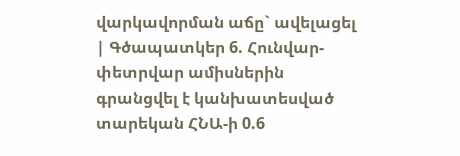վարկավորման աճը` ավելացել | Գծապատկեր 6. Հունվար-փետրվար ամիսներին գրանցվել է կանխատեսված տարեկան ՀՆԱ-ի 0.6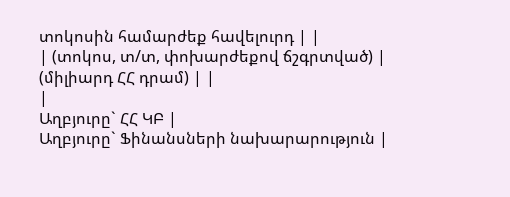տոկոսին համարժեք հավելուրդ | |
| (տոկոս, տ/տ, փոխարժեքով ճշգրտված) | (միլիարդ ՀՀ դրամ) | |
|
Աղբյուրը` ՀՀ ԿԲ |
Աղբյուրը` Ֆինանսների նախարարություն |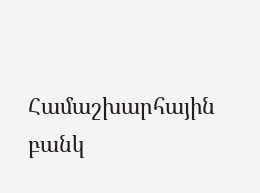Համաշխարհային բանկ